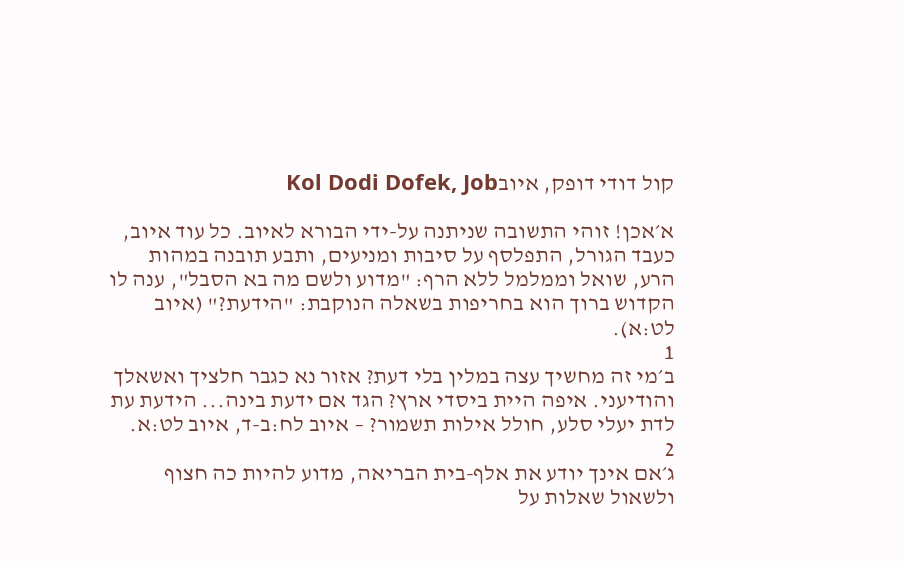קול דודי דופק, איובKol Dodi Dofek, Job

א׳אכן! זוהי התשובה שניתנה על-ידי הבורא לאיוב. כל עוד איוב, כעבד הגורל, התפלסף על סיבות ומניעים, ותבע תובנה במהות הרע, שואל וממלמל ללא הרף: "מדוע ולשם מה בא הסבל", ענה לו הקדוש ברוך הוא בחריפות בשאלה הנוקבת: "הידעת?" (איוב לט:א).
1
ב׳מי זה מחשיך עצה במלין בלי דעת? אזור נא כגבר חלציך ואשאלך והודיעני. איפה היית ביסדי ארץ? הגד אם ידעת בינה... הידעת עת לדת יעלי סלע, חולל אילות תשמור? – איוב לח:ב-ד, איוב לט:א.
2
ג׳אם אינך יודע את אלף-בית הבריאה, מדוע להיות כה חצוף ולשאול שאלות על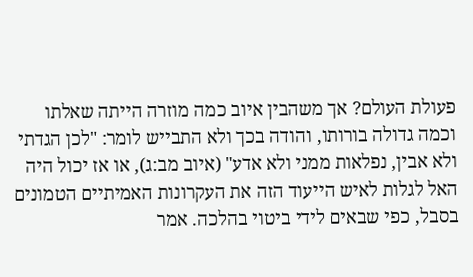פעולת העולם? אך משהבין איוב כמה מוזרה הייתה שאלתו וכמה גדולה בורותו, והודה בכך ולא התבייש לומר: "לכן הגדתי ולא אבין, נפלאות ממני ולא אדע" (איוב מב:ג), או אז יכול היה האל לגלות לאיש הייעוד הזה את העקרונות האמיתיים הטמונים בסבל, כפי שבאים לידי ביטוי בהלכה. אמר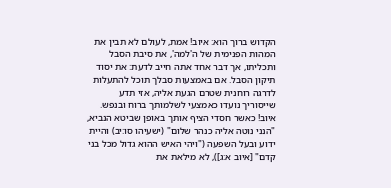הקדוש ברוך הוא: איוב! אמת, לעולם לא תבין את המהות הפנימית של ה'למה', את סיבת הסבל ותכליתו, אך דבר אחד אתה חייב לדעת: את יסוד תיקון הסבל. אם באמצעות סבלך תוכל להתעלות לדרגה רוחנית שטרם הגעת אליה, אזי תדע שייסוריך נועדו כאמצעי לשלמותך ברוח ובנפש. איוב! כאשר חסדי הציף אותך באופן שביטא הנביא, "הנני נוטה אליה כנהר שלום" (ישעיהו סו:יב) והיית ידוע ובעל השפעה ("ויהי האיש ההוא גדול מכל בני קדם" [איוב א:ג]), לא מילאת את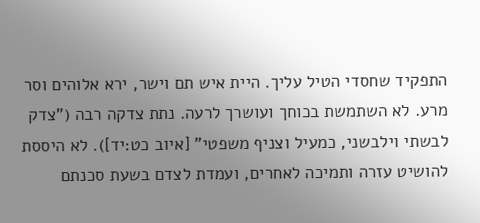התפקיד שחסדי הטיל עליך. היית איש תם וישר, ירא אלוהים וסר מרע. לא השתמשת בכוחך ועושרך לרעה. נתת צדקה רבה ("צדק לבשתי וילבשני, כמעיל וצניף משפטי" [איוב כט:יד]). לא היססת להושיט עזרה ותמיכה לאחרים, ועמדת לצדם בשעת סכנתם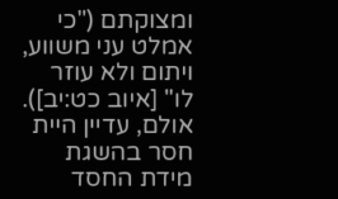ומצוקתם ("כי אמלט עני משווע, ויתום ולא עוזר לו" [איוב כט:יב]). אולם, עדיין היית חסר בהשגת מידת החסד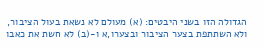הגדולה הזו בשני היבטים: (א) מעולם לא נשאת בעול הציבור, ולא השתתפת בצער הציבור ובצערו,א ו-(ב) לא חשת את כאבו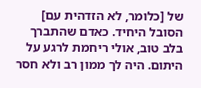של [כלומר, לא הזדהית עם] הסובל היחיד. כאדם שהתברך בלב טוב, אולי ריחמת לרגע על היתום. היה לך ממון רב ולא חסר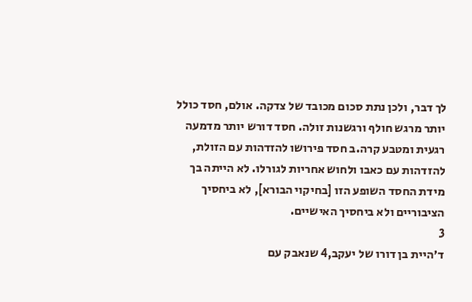לך דבר, ולכן נתת סכום מכובד של צדקה. אולם, חסד כולל יותר מרגש חולף ורגשנות זולה. חסד דורש יותר מדמעה רגעית ומטבע קרה.ב חסד פירושו להזדהות עם הזולת, להזדהות עם כאבו ולחוש אחריות לגורלו. לא הייתה בך מידת החסד השופע הזו [בחיקוי הבורא], לא ביחסיך הציבוריים ולא ביחסיך האישיים.
3
ד׳היית בן דורו של יעקב,4 שנאבק עם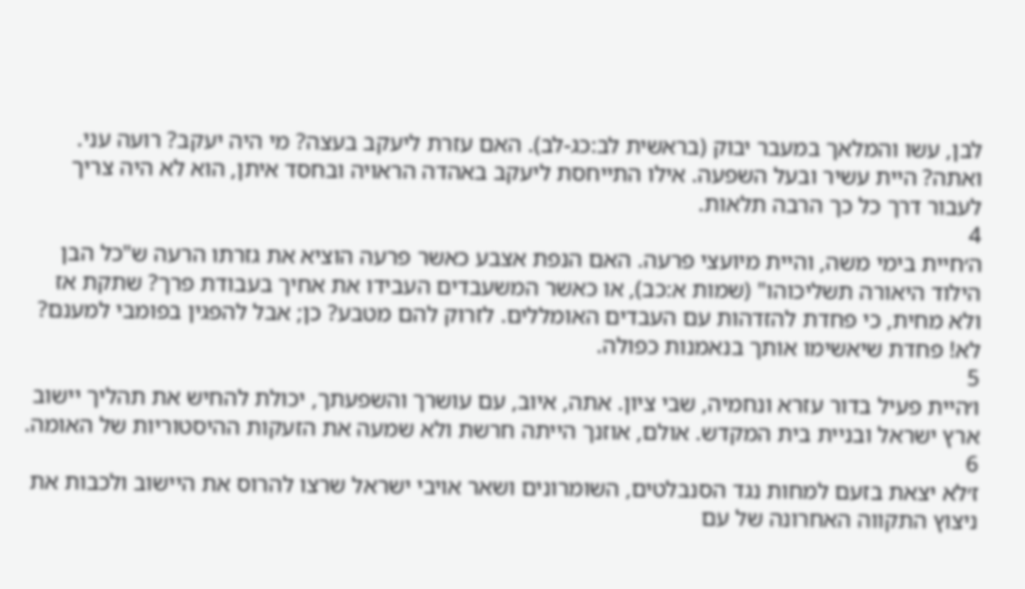לבן, עשו והמלאך במעבר יבוק (בראשית לב:כג-לב). האם עזרת ליעקב בעצה? מי היה יעקב? רועה עני. ואתה? היית עשיר ובעל השפעה. אילו התייחסת ליעקב באהדה הראויה ובחסד איתן, הוא לא היה צריך לעבור דרך כל כך הרבה תלאות.
4
ה׳חיית בימי משה, והיית מיועצי פרעה. האם הנפת אצבע כאשר פרעה הוציא את גזרתו הרעה ש"כל הבן הילוד היאורה תשליכוהו" (שמות א:כב), או כאשר המשעבדים העבידו את אחיך בעבודת פרך? שתקת אז ולא מחית, כי פחדת להזדהות עם העבדים האומללים. לזרוק להם מטבע? כן; אבל להפגין בפומבי למענם? לא! פחדת שיאשימו אותך בנאמנות כפולה.
5
ו׳היית פעיל בדור עזרא ונחמיה, שבי ציון. אתה, איוב, עם עושרך והשפעתך, יכולת להחיש את תהליך יישוב ארץ ישראל ובניית בית המקדש. אולם, אוזנך הייתה חרשת ולא שמעה את הזעקות ההיסטוריות של האומה.
6
ז׳לא יצאת בזעם למחות נגד הסנבלטים, השומרונים ושאר אויבי ישראל שרצו להרוס את היישוב ולכבות את ניצוץ התקווה האחרונה של עם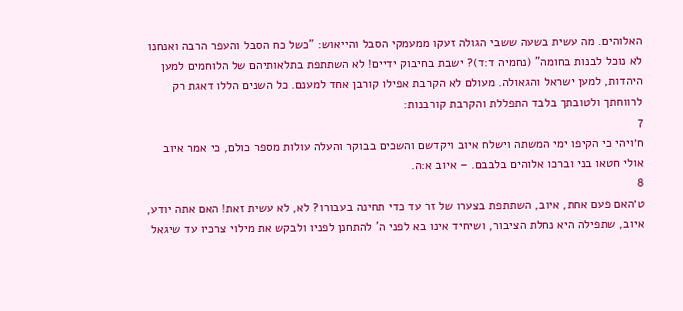האלוהים. מה עשית בשעה ששבי הגולה זעקו ממעמקי הסבל והייאוש: "כשל כח הסבל והעפר הרבה ואנחנו לא נוכל לבנות בחומה" (נחמיה ד:ד)? ישבת בחיבוק ידיים! לא השתתפת בתלאותיהם של הלוחמים למען היהדות, למען ישראל והגאולה. מעולם לא הקרבת אפילו קורבן אחד למענם. כל השנים הללו דאגת רק לרווחתך ולטובתך בלבד התפללת והקרבת קורבנות:
7
ח׳ויהי כי הקיפו ימי המשתה וישלח איוב ויקדשם והשכים בבוקר והעלה עולות מספר כולם, כי אמר איוב אולי חטאו בני וברכו אלוהים בלבבם. – איוב א:ה.
8
ט׳האם פעם אחת, איוב, השתתפת בצערו של זר עד כדי תחינה בעבורו? לא, לא עשית זאת! האם אתה יודע, איוב, שתפילה היא נחלת הציבור, ושיחיד אינו בא לפני ה' להתחנן לפניו ולבקש את מילוי צרכיו עד שיגאל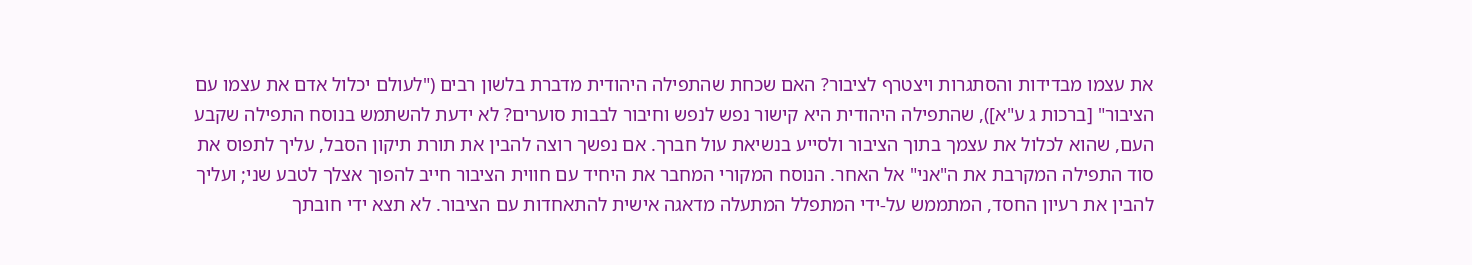את עצמו מבדידות והסתגרות ויצטרף לציבור? האם שכחת שהתפילה היהודית מדברת בלשון רבים ("לעולם יכלול אדם את עצמו עם הציבור" [ברכות ג ע"א]), שהתפילה היהודית היא קישור נפש לנפש וחיבור לבבות סוערים? לא ידעת להשתמש בנוסח התפילה שקבע העם, שהוא לכלול את עצמך בתוך הציבור ולסייע בנשיאת עול חברך. אם נפשך רוצה להבין את תורת תיקון הסבל, עליך לתפוס את סוד התפילה המקרבת את ה"אני" אל האחר. הנוסח המקורי המחבר את היחיד עם חווית הציבור חייב להפוך אצלך לטבע שני; ועליך להבין את רעיון החסד, המתממש על-ידי המתפלל המתעלה מדאגה אישית להתאחדות עם הציבור. לא תצא ידי חובתך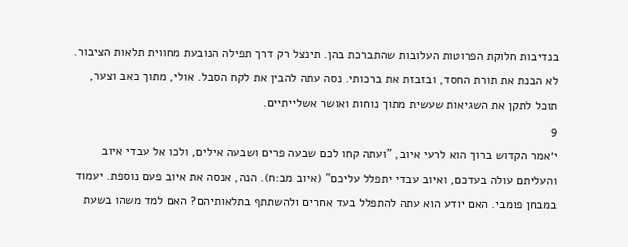בנדיבות חלוקת הפרוטות העלובות שהתברכת בהן. תינצל רק דרך תפילה הנובעת מחווית תלאות הציבור. לא הבנת את תורת החסד, ובזבזת את ברכותי. נסה עתה להבין את לקח הסבל. אולי, מתוך כאב וצער, תוכל לתקן את השגיאות שעשית מתוך נוחות ואושר אשלייתיים.
9
י׳אמר הקדוש ברוך הוא לרעי איוב, "ועתה קחו לכם שבעה פרים ושבעה אילים, ולכו אל עבדי איוב והעליתם עולה בעדכם, ואיוב עבדי יתפלל עליכם" (איוב מב:ח). הנה, אנסה את איוב פעם נוספת. יעמוד במבחן פומבי. האם יודע הוא עתה להתפלל בעד אחרים ולהשתתף בתלאותיהם? האם למד משהו בשעת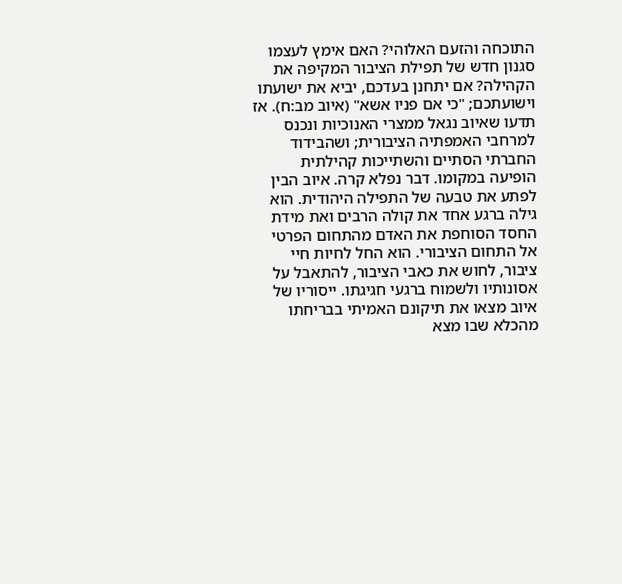התוכחה והזעם האלוהי? האם אימץ לעצמו סגנון חדש של תפילת הציבור המקיפה את הקהילה? אם יתחנן בעדכם, יביא את ישועתו וישועתכם; "כי אם פניו אשא" (איוב מב:ח). אז תדעו שאיוב נגאל ממצרי האנוכיות ונכנס למרחבי האמפתיה הציבורית; ושהבידוד החברתי הסתיים והשתייכות קהילתית הופיעה במקומו. דבר נפלא קרה. איוב הבין לפתע את טבעה של התפילה היהודית. הוא גילה ברגע אחד את קולה הרבים ואת מידת החסד הסוחפת את האדם מהתחום הפרטי אל התחום הציבורי. הוא החל לחיות חיי ציבור, לחוש את כאבי הציבור, להתאבל על אסונותיו ולשמוח ברגעי חגיגתו. ייסוריו של איוב מצאו את תיקונם האמיתי בבריחתו מהכלא שבו מצא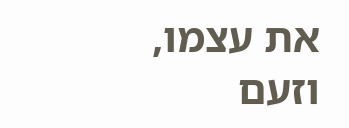את עצמו, וזעם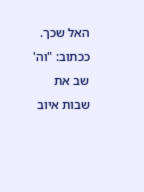האל שכך. ככתוב: "וה' שב את שבות איוב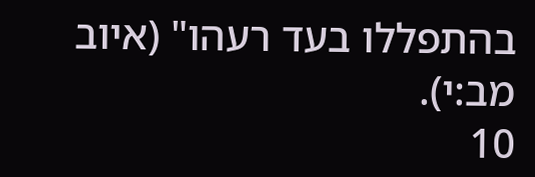בהתפללו בעד רעהו" (איוב מב:י).
10